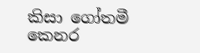කිසා ගෝතමී කෙනර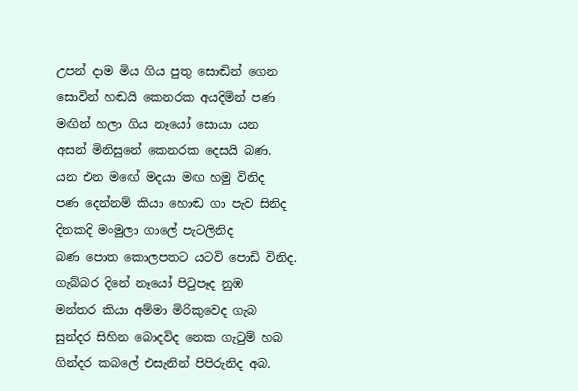උපන් දාම මිය ගිය පුතු සොඬින් ගෙන
සොවින් හඬයි කෙනරක අයදිමින් පණ
මඟින් හලා ගිය නෑයෝ සොයා යන
අසන් මිනිසුනේ කෙනරක දෙසයි බණ.
යන එන මඟේ මදයා මඟ හමු විනිද
පණ දෙන්නම් කියා හොඬ ගා පැව සිනිද
දිනකදි මංමුලා ගාලේ පැටලිනිද
බණ පොත කොලපතට යටවි පොඩි විනිද.
ගැබ්බර දිනේ නෑයෝ පිටුපෑද නුඹ
මන්තර කියා අම්මා මිරිකුවෙද ගැබ
සුන්දර සිහින බොදවිද නෙක ගැටුම් හබ
ගින්දර කබලේ එසැනින් පිපිරුනිද අබ.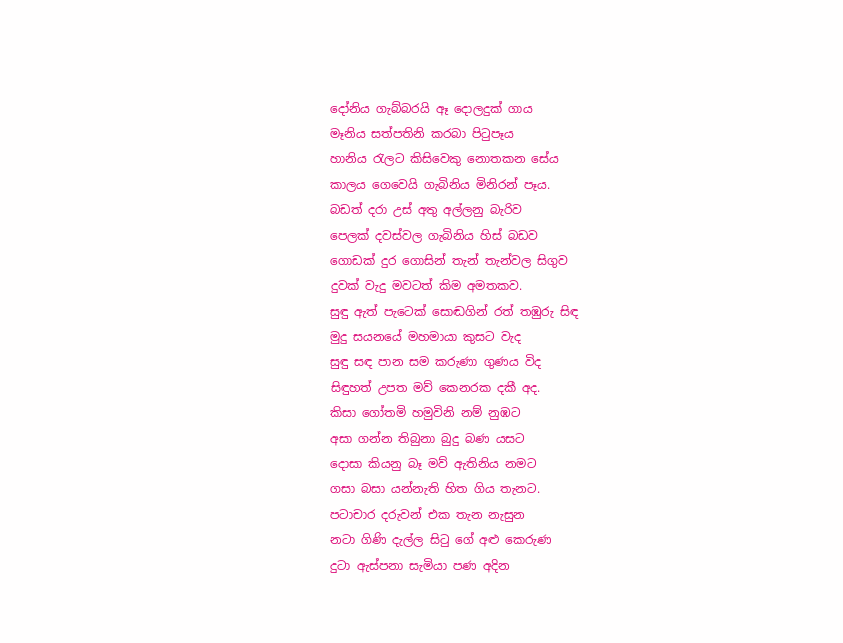දෝනිය ගැබ්බරයි ඈ දොලදුක් ගාය
මෑනිය සත්පතිනි කරබා පිටුපෑය
හානිය රැලට කිසිවෙකු නොතකන සේය
කාලය ගෙවෙයි ගැබිනිය මිනිරන් පෑය.
බඩත් දරා උස් අතු අල්ලනු බැරිව
පෙලක් දවස්වල ගැබිනිය හිස් බඩව
ගොඩක් දුර ගොසින් තැන් තැන්වල සිගුව
දුවක් වැදු මවටත් කිම අමතකව.
සුඳු ඇත් පැටෙක් සොඬගින් රත් තඹුරු සිඳ
මුදු සයනයේ මහමායා කුසට වැද
සුඳු සඳ පාන සම කරුණා ගුණය විද
සිඳුහත් උපත මව් කෙනරක දකී අද.
කිසා ගෝතමි හමුවිනි නම් නුඹට
අසා ගන්න තිබුනා බුදු බණ යසට
දොසා කියනු බෑ මව් ඇතිනිය නමට
ගසා බසා යන්නැති හිත ගිය තැනට.
පටාචාර දරුවන් එක තැන නැසුන
නටා ගිණි දැල්ල සිටු ගේ අළු කෙරුණ
දුටා ඇස්පනා සැමියා පණ අදින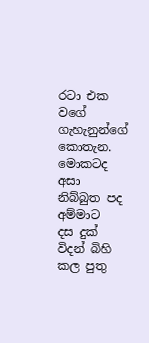රටා එක වගේ ගැහැනුන්ගේ කොතැන.
මොකටද අසා නිබ්බුත පද අම්මාට
දස දුක් විදන් බිහි කල පුතු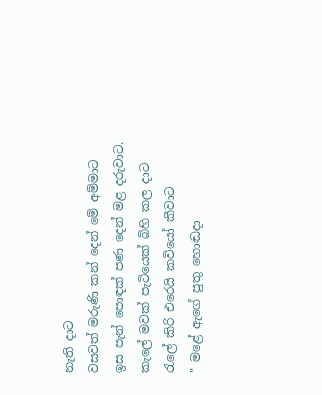නැති දාට
වසවත් මරුණි කන් දෙන් මේ අම්මාට
ඉස පැන් පොඳක් පණ දෙන් මළ දරුවාට.
කැලේ මවක් පැටියෙක් බිහි කල දාට
රැලේ කිරි එරෙයි කවියෝ කීවාට
" මළේ ඇගේ පුතු හොඬදා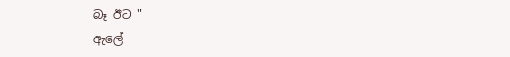බෑ ඊට "
ඇලේ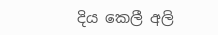දිය කෙලී අලි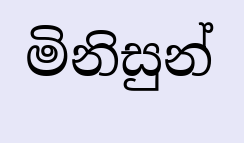මිනිසුන්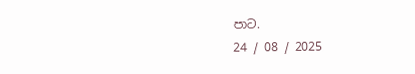පාට.
24 / 08 / 2025